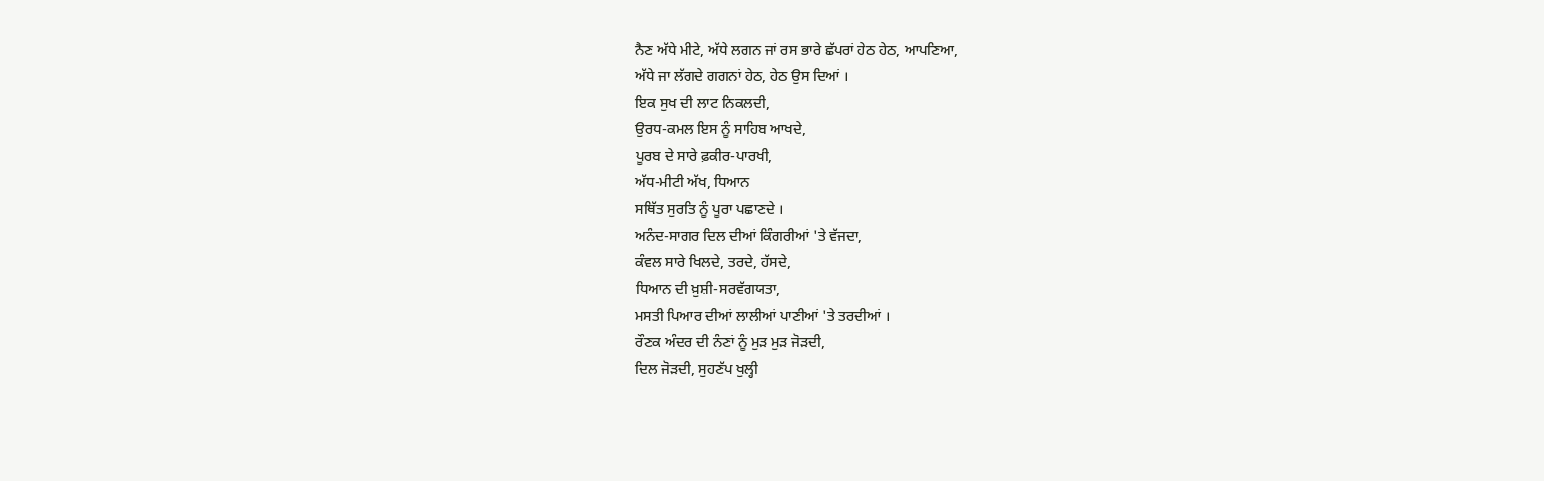ਨੈਣ ਅੱਧੇ ਮੀਟੇ, ਅੱਧੇ ਲਗਨ ਜਾਂ ਰਸ ਭਾਰੇ ਛੱਪਰਾਂ ਹੇਠ ਹੇਠ, ਆਪਣਿਆ,
ਅੱਧੇ ਜਾ ਲੱਗਦੇ ਗਗਨਾਂ ਹੇਠ, ਹੇਠ ਉਸ ਦਿਆਂ ।
ਇਕ ਸੁਖ ਦੀ ਲਾਟ ਨਿਕਲਦੀ,
ਉਰਧ-ਕਮਲ ਇਸ ਨੂੰ ਸਾਹਿਬ ਆਖਦੇ,
ਪੂਰਬ ਦੇ ਸਾਰੇ ਫ਼ਕੀਰ-ਪਾਰਖੀ,
ਅੱਧ-ਮੀਟੀ ਅੱਖ, ਧਿਆਨ
ਸਥਿੱਤ ਸੁਰਤਿ ਨੂੰ ਪੂਰਾ ਪਛਾਣਦੇ ।
ਅਨੰਦ-ਸਾਗਰ ਦਿਲ ਦੀਆਂ ਕਿੰਗਰੀਆਂ 'ਤੇ ਵੱਜਦਾ,
ਕੰਵਲ ਸਾਰੇ ਖਿਲਦੇ, ਤਰਦੇ, ਹੱਸਦੇ,
ਧਿਆਨ ਦੀ ਖ਼ੁਸ਼ੀ-ਸਰਵੱਗਯਤਾ,
ਮਸਤੀ ਪਿਆਰ ਦੀਆਂ ਲਾਲੀਆਂ ਪਾਣੀਆਂ 'ਤੇ ਤਰਦੀਆਂ ।
ਰੌਣਕ ਅੰਦਰ ਦੀ ਨੰਣਾਂ ਨੂੰ ਮੁੜ ਮੁੜ ਜੋੜਦੀ,
ਦਿਲ ਜੋੜਦੀ, ਸੁਹਣੱਪ ਖੁਲ੍ਹੀ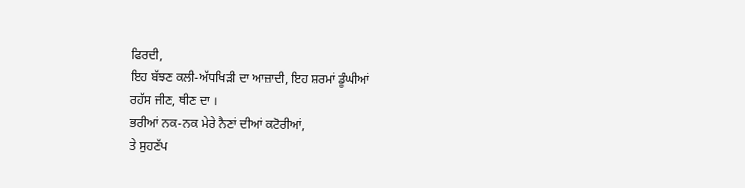ਫਿਰਦੀ,
ਇਹ ਬੱਝਣ ਕਲੀ-ਅੱਧਖਿੜੀ ਦਾ ਆਜ਼ਾਦੀ, ਇਹ ਸ਼ਰਮਾਂ ਡੂੰਘੀਆਂ
ਰਹੱਸ ਜੀਣ, ਥੀਣ ਦਾ ।
ਭਰੀਆਂ ਨਕ-ਨਕ ਮੇਰੇ ਨੈਣਾਂ ਦੀਆਂ ਕਟੋਰੀਆਂ,
ਤੇ ਸੁਹਣੱਪ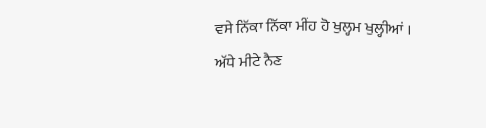ਵਸੇ ਨਿੱਕਾ ਨਿੱਕਾ ਮੀਂਹ ਹੋ ਖੁਲ੍ਹਮ ਖੁਲ੍ਹੀਆਂ ।
ਅੱਧੇ ਮੀਟੇ ਨੈਣ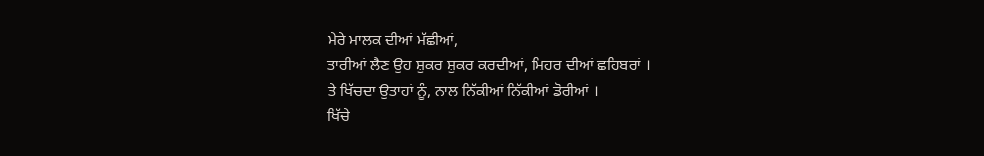ਮੇਰੇ ਮਾਲਕ ਦੀਆਂ ਮੱਛੀਆਂ,
ਤਾਰੀਆਂ ਲੈਣ ਉਹ ਸ਼ੁਕਰ ਸ਼ੁਕਰ ਕਰਦੀਆਂ, ਮਿਹਰ ਦੀਆਂ ਛਹਿਬਰਾਂ ।
ਤੇ ਖਿੱਚਦਾ ਉਤਾਹਾਂ ਨੂੰ, ਨਾਲ ਨਿੱਕੀਆਂ ਨਿੱਕੀਆਂ ਡੋਰੀਆਂ ।
ਖਿੱਚੇ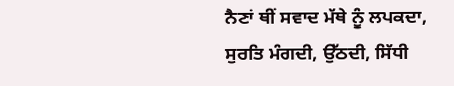ਨੈਣਾਂ ਥੀਂ ਸਵਾਦ ਮੱਥੇ ਨੂੰ ਲਪਕਦਾ,
ਸੁਰਤਿ ਮੰਗਦੀ, ਉੱਠਦੀ, ਸਿੱਧੀ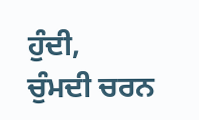ਹੁੰਦੀ,
ਚੁੰਮਦੀ ਚਰਨ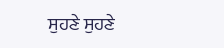ਸੁਹਣੇ ਸੁਹਣੇ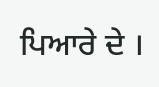ਪਿਆਰੇ ਦੇ ।